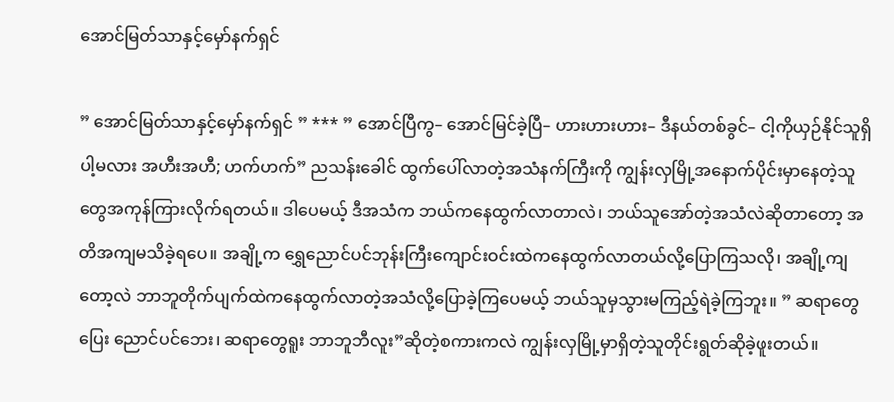အောင်မြတ်သာနှင့်မှော်နက်ရှင်

” အောင်မြတ်သာနှင့်မှော်နက်ရှင် ” *** ” အောင်ပြီကွ– အောင်မြင်ခဲ့ပြီ– ဟားဟားဟား– ဒီနယ်တစ်ခွင်– ငါ့ကိုယှဉ်နိုင်သူရှိပါ့မလား အဟီးအဟီ; ဟက်ဟက်” ညသန်းခေါင် ထွက်ပေါ်လာတဲ့အသံနက်ကြီးကို ကျွန်းလှမြို့အနောက်ပိုင်းမှာနေတဲ့သူတွေအကုန်ကြားလိုက်ရတယ်။ ဒါပေမယ့် ဒီအသံက ဘယ်ကနေထွက်လာတာလဲ၊ ဘယ်သူအော်တဲ့အသံလဲဆိုတာတော့ အတိအကျမသိခဲ့ရပေ။ အချို့က ရွှေညောင်ပင်ဘုန်းကြီးကျောင်းဝင်းထဲကနေထွက်လာတယ်လို့ပြောကြသလို၊ အချို့ကျတော့လဲ ဘာဘူတိုက်ပျက်ထဲကနေထွက်လာတဲ့အသံလို့ပြောခဲ့ကြပေမယ့် ဘယ်သူမှသွားမကြည့်ရဲခဲ့ကြဘူး။ ” ဆရာတွေပြေး ညောင်ပင်ဘေး၊ ဆရာတွေရူး ဘာဘူဘီလူး”ဆိုတဲ့စကားကလဲ ကျွန်းလှမြို့မှာရှိတဲ့သူတိုင်းရွတ်ဆိုခဲ့ဖူးတယ်။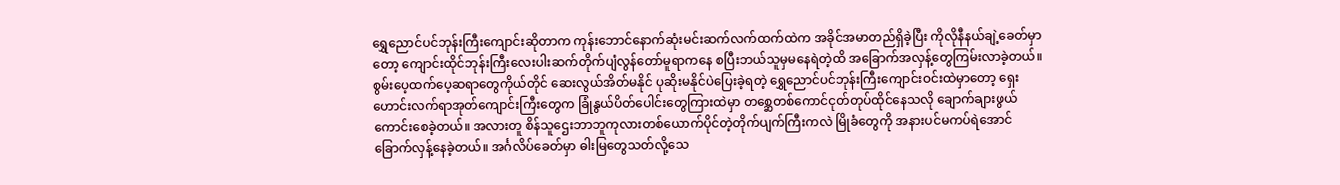ရွှေညောင်ပင်ဘုန်းကြီးကျောင်းဆိုတာက ကုန်းဘောင်နောက်ဆုံးမင်းဆက်လက်ထက်ထဲက အခိုင်အမာတည်ရှိခဲ့ပြီး ကိုလိုနီနယ်ချဲ့ခေတ်မှာတော့ ကျောင်းထိုင်ဘုန်းကြီးလေးပါးဆက်တိုက်ပျံလွန်တော်မူရာကနေ စပြီးဘယ်သူမှမနေရဲတဲ့ထိ အခြောက်အလှန့်တွေကြမ်းလာခဲ့တယ်။ စွမ်းပေ့ထက်ပေ့ဆရာတွေကိုယ်တိုင် ဆေးလွယ်အိတ်မနိုင် ပုဆိုးမနိုင်ပဲပြေးခဲ့ရတဲ့ ရွှေညောင်ပင်ဘုန်းကြီးကျောင်းဝင်းထဲမှာတော့ ရှေးဟောင်းလက်ရာအုတ်ကျောင်းကြီးတွေက ခြုံနွယ်ပိတ်ပေါင်းတွေကြားထဲမှာ တစ္ဆေတစ်ကောင်ငုတ်တုပ်ထိုင်နေသလို ချောက်ချားဖွယ်ကောင်းစေခဲ့တယ်။ အလားတူ စိန်သူဌေးဘာဘူကုလားတစ်ယောက်ပိုင်တဲ့တိုက်ပျက်ကြီးကလဲ မြိုခံတွေကို အနားပင်မကပ်ရဲအောင် ခြောက်လှန့်နေခဲ့တယ်။ အင်္ဂလိပ်ခေတ်မှာ ဓါးမြတွေသတ်လို့သေ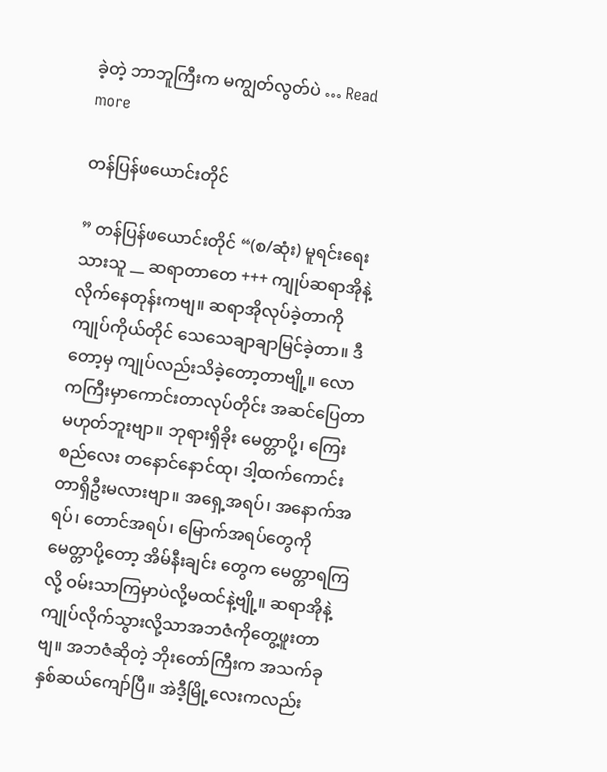ခဲ့တဲ့ ဘာဘူကြီးက မကျွတ်လွတ်ပဲ … Read more

တန်ပြန်ဖယောင်းတိုင်

” တန်ပြန်ဖယောင်းတိုင် “(စ/ဆုံး) မူရင်းရေးသားသူ __ ဆရာတာတေ +++ ကျုပ်ဆရာအိုနဲ့ လိုက်နေတုန်းကဗျ။ ဆရာအိုလုပ်ခဲ့တာကို ကျုပ်ကိုယ်တိုင် သေသေချာချာမြင်ခဲ့တာ။ ဒီတော့မှ ကျုပ်လည်းသိခဲ့တော့တာဗျို့။ လောကကြီးမှာကောင်းတာလုပ်တိုင်း အဆင်ပြေတာ မဟုတ်ဘူးဗျာ။ ဘုရားရှိခိုး မေတ္တာပို့၊ ကြေးစည်လေး တနောင်နောင်ထု၊ ဒါ့ထက်ကောင်းတာရှိဦးမလားဗျာ။ အရှေ့အရပ်၊ အနောက်အရပ်၊ တောင်အရပ်၊ မြောက်အရပ်တွေကို မေတ္တာပို့တော့ အိမ်နီးချင်း တွေက မေတ္တာရကြလို့ ဝမ်းသာကြမှာပဲလို့မထင်နဲ့ဗျို့။ ဆရာအိုနဲ့ကျုပ်လိုက်သွားလို့သာအဘဇံကိုတွေ့ဖူးတာဗျ။ အဘဇံဆိုတဲ့ ဘိုးတော်ကြီးက အသက်ခုနှစ်ဆယ်ကျော်ပြီ။ အဲဒီ့မြို့လေးကလည်း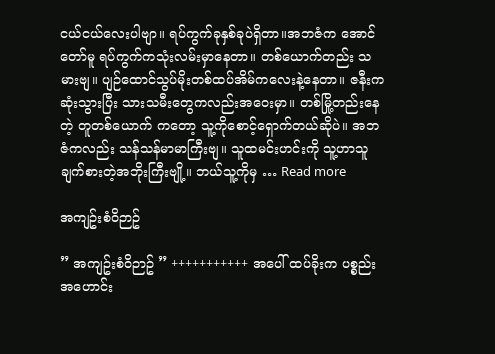ငယ်ငယ်လေးပါဗျာ။ ရပ်ကွက်ခုနှစ်ခုပဲရှိတာ။အဘဇံက အောင်တော်မူ ရပ်ကွက်ကသုံးလမ်းမှာနေတာ။ တစ်ယောက်တည်း သမားဗျ။ ပျဉ်ထောင်သွပ်မိုးတစ်ထပ်အိမ်ကလေးနဲ့နေတာ။ ဇနီးက ဆုံးသွားပြီး သားသမီးတွေကလည်းအဝေးမှာ။ တစ်မြို့တည်းနေတဲ့ တူတစ်ယောက် ကတော့ သူ့ကိုစောင့်ရှောက်တယ်ဆိုပဲ။ အဘဇံကလည်း သန်သန်မာမာကြီးဗျ။ သူထမင်းဟင်းကို သူ့ဟာသူချက်စားတဲ့အဘိုးကြီးဗျို့။ ဘယ်သူ့ကိုမှ … Read more

အကျဥ်းစံဝိဉာဥ်

” အကျဥ်းစံဝိဉာဥ် ” +++++++++++ အပေါ် ထပ်ခိုးက ပစ္စည်းအဟောင်း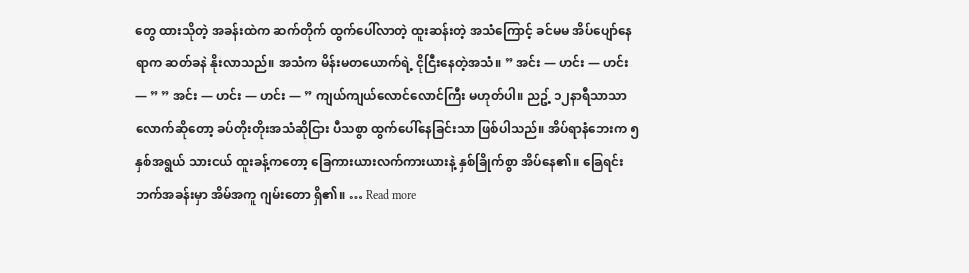တွေ ထားသိုတဲ့ အခန်းထဲက ဆက်တိုက် ထွက်ပေါ်လာတဲ့ ထူးဆန်းတဲ့ အသံကြောင့် ခင်မမ အိပ်ပျော်နေရာက ဆတ်ခနဲ နိုးလာသည်။ အသံက မိန်းမတယောက်ရဲ့ ငိုငြီးနေတဲ့အသံ။ ” အင်း — ဟင်း — ဟင်း — ” ” အင်း — ဟင်း — ဟင်း — ” ကျယ်ကျယ်လောင်လောင်ကြီး မဟုတ်ပါ။ ညဥ့် ၁၂နာရီသာသာလောက်ဆိုတော့ ခပ်တိုးတိုးအသံဆိုငြား ပီသစွာ ထွက်ပေါ်နေခြင်းသာ ဖြစ်ပါသည်။ အိပ်ရာနံဘေးက ၅နှစ်အရွယ် သားငယ် ထူးခန့်ကတော့ ခြေကားယားလက်ကားယားနဲ့ နှစ်ခြိုက်စွာ အိပ်နေ၏။ ခြေရင်းဘက်အခန်းမှာ အိမ်အကူ ဂျမ်းတော ရှိ၏။ … Read more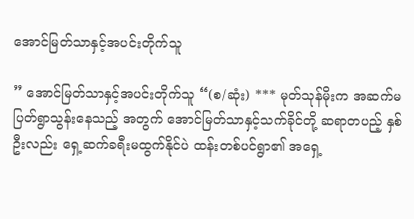အောင်မြတ်သာနှင့်အပင်းတိုက်သူ

” အောင်မြတ်သာနှင့်အပင်းတိုက်သူ “(စ/ဆုံး) *** မုတ်သုန်မိုးက အဆက်မပြတ်ရွာသွန်းနေသည့် အတွက် အောင်မြတ်သာနှင့်သက်ခိုင်တို့ ဆရာတပည့် နှစ်ဦးလည်း ရှေ့ဆက်ခရီးမထွက်နိုင်ပဲ ထန်းတစ်ပင်ရွာ၏ အရှေ့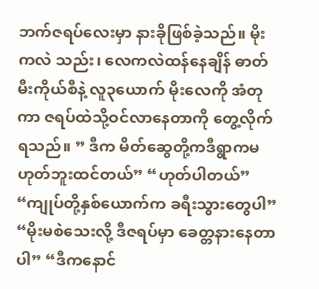ဘက်ဇရပ်လေးမှာ နားခိုဖြစ်ခဲ့သည်။ မိုးကလဲ သည်း၊ လေကလဲထန်နေချိန် ဓာတ်မီးကိုယ်စီနဲ့ လူ၃ယောက် မိုးလေကို အံတုကာ ဇရပ်ထဲသို့ဝင်လာနေတာကို တွေ့လိုက်ရသည်။ ” ဒီက မိတ်ဆွေတို့ကဒီရွာကမဟုတ်ဘူးထင်တယ်” “ဟုတ်ပါတယ်” “ကျုပ်တို့နှစ်ယောက်က ခရီးသွားတွေပါ” “မိုးမစဲသေးလို့ ဒီဇရပ်မှာ ခေတ္တနားနေတာပါ” “ဒီကနောင်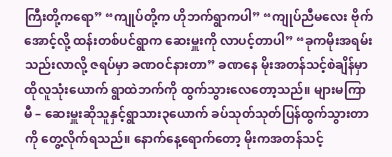ကြီးတို့ကရော” “ကျုပ်တို့က ဟိုဘက်ရွာကပါ” “ကျုပ်ညီမလေး ဗိုက်အောင့်လို့ ထန်းတစ်ပင်ရွာက ဆေးမှူးကို လာပင့်တာပါ” “ခုကမိုးအရမ်းသည်းလာလို့ ဇရပ်မှာ ခဏဝင်နားတာ” ခဏနေ မိုးအတန်သင့်စဲချိန်မှာ ထိုလူသုံးယောက် ရွာထဲဘက်ကို ထွက်သွားလေတော့သည်။ များမကြာမီ – ဆေးမှူးဆိုသူနှင့်ရွာသား၃ယောက် ခပ်သုတ်သုတ်ပြန်ထွက်သွားတာကို တွေ့လိုက်ရသည်။ နောက်နေ့ရောက်တော့ မိုးကအတန်သင့်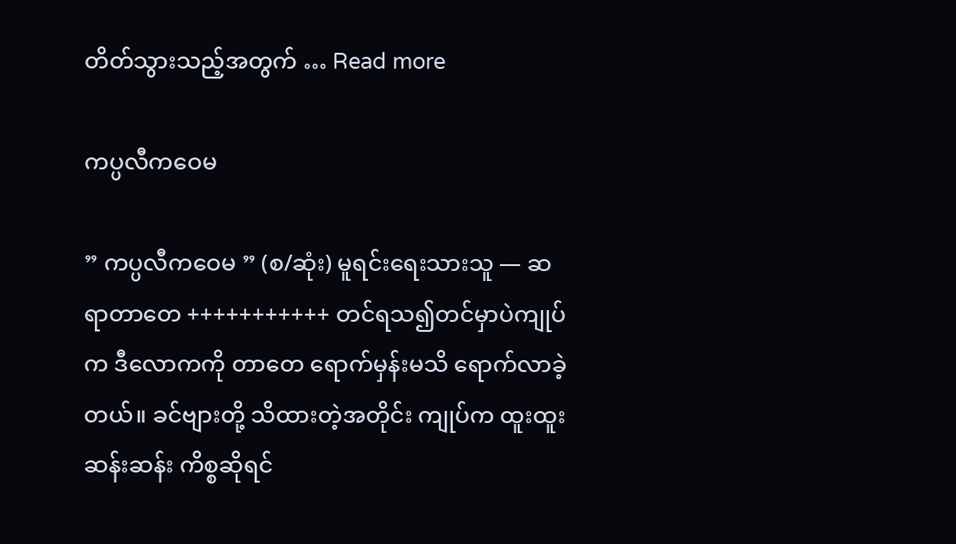တိတ်သွားသည့်အတွက် … Read more

ကပ္ပလီကဝေမ

” ကပ္ပလီကဝေမ ” (စ/ဆုံး) မူရင်းရေးသားသူ — ဆရာတာတေ +++++++++++ တင်ရသ၍တင်မှာပဲကျုပ်က ဒီလောကကို တာတေ ရောက်မှန်းမသိ ရောက်လာခဲ့တယ်။ ခင်ဗျားတို့ သိထားတဲ့အတိုင်း ကျုပ်က ထူးထူးဆန်းဆန်း ကိစ္စဆိုရင်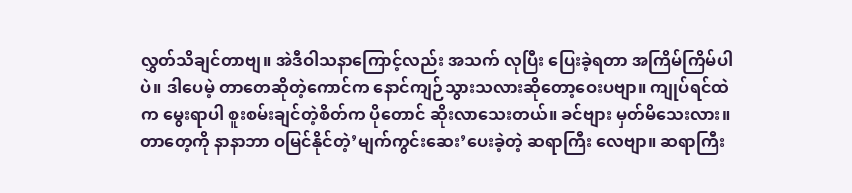လွှတ်သိချင်တာဗျ။ အဲဒီဝါသနာကြောင့်လည်း အသက် လုပြီး ပြေးခဲ့ရတာ အကြိမ်ကြိမ်ပါပဲ။ ဒါပေမဲ့ တာတေဆိုတဲ့ကောင်က နောင်ကျဉ်သွားသလားဆိုတော့ဝေးပဗျာ။ ကျုပ်ရင်ထဲက မွေးရာပါ စူးစမ်းချင်တဲ့စိတ်က ပိုတောင် ဆိုးလာသေးတယ်။ ခင်ဗျား မှတ်မိသေးလား။ တာတေ့ကို နာနာဘာ ဝမြင်နိုင်တဲ့’မျက်ကွင်းဆေး’ပေးခဲ့တဲ့ ဆရာကြီး လေဗျာ။ ဆရာကြီး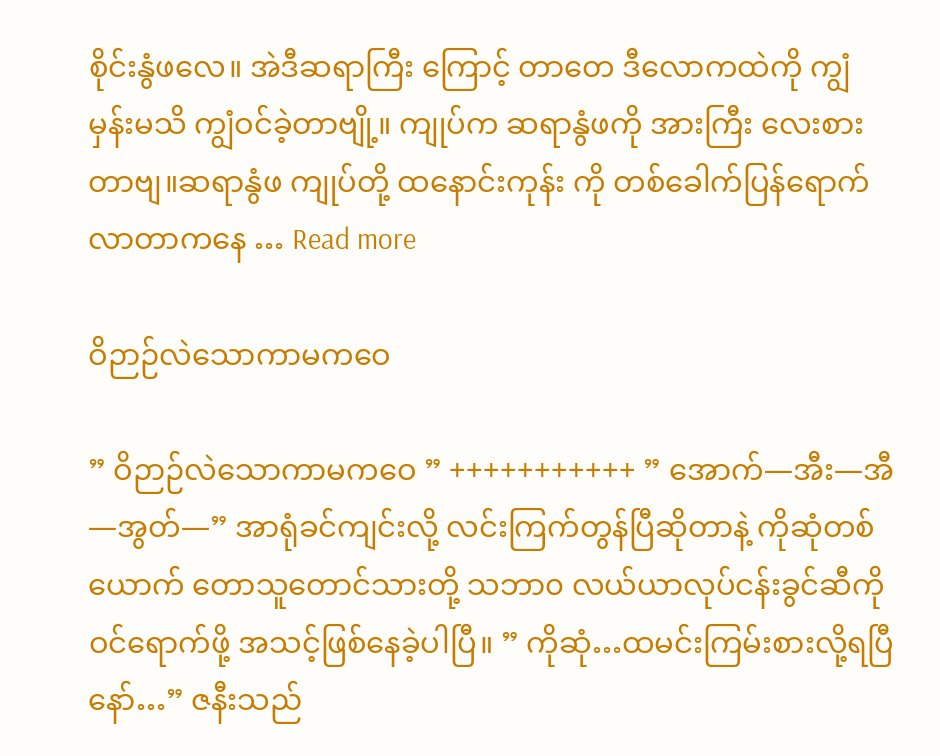စိုင်းနွံဖလေ။ အဲဒီဆရာကြီး ကြောင့် တာတေ ဒီလောကထဲကို ကျွံမှန်းမသိ ကျွံဝင်ခဲ့တာဗျို့။ ကျုပ်က ဆရာနွံဖကို အားကြီး လေးစားတာဗျ။ဆရာနွံဖ ကျုပ်တို့ ထနောင်းကုန်း ကို တစ်ခေါက်ပြန်ရောက်လာတာကနေ … Read more

ဝိဉာဉ်လဲသောကာမကဝေ

” ဝိဉာဉ်လဲသောကာမကဝေ ” +++++++++++ ” အောက်—အီး—အီ—အွတ်—” အာရုံခင်ကျင်းလို့ လင်းကြက်တွန်ပြီဆိုတာနဲ့ ကိုဆုံတစ်ယောက် တောသူတောင်သားတို့ သဘာ၀ လယ်ယာလုပ်ငန်းခွင်ဆီကို ဝင်ရောက်ဖို့ အသင့်ဖြစ်နေခဲ့ပါပြီ။ ” ကိုဆုံ…ထမင်းကြမ်းစားလို့ရပြီနော်…” ဇနီးသည်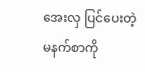အေးလှ ပြင်ပေးတဲ့ မနက်စာကို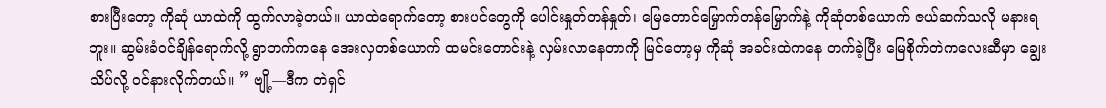စားပြီးတော့ ကိုဆုံ ယာထဲကို ထွက်လာခဲ့တယ်။ ယာထဲရောက်တော့ စားပင်တွေကို ပေါင်းနှုတ်တန်နှုတ်၊ မြေတောင်မြှောက်တန်မြှောက်နဲ့ ကိုဆုံတစ်ယောက် ဇယ်ဆက်သလို မနားရဘူး။ ဆွမ်းခံဝင်ချိန်ရောက်လို့ ရွာဘက်ကနေ အေးလှတစ်ယောက် ထမင်းတောင်းနဲ့ လှမ်းလာနေတာကို မြင်တော့မှ ကိုဆုံ အခင်းထဲကနေ တက်ခဲ့ပြီး မြေစိုက်တဲကလေးဆီမှာ ချွေးသိပ်လို့ ဝင်နားလိုက်တယ်။ ” ဗျို့—ဒီက တဲရှင်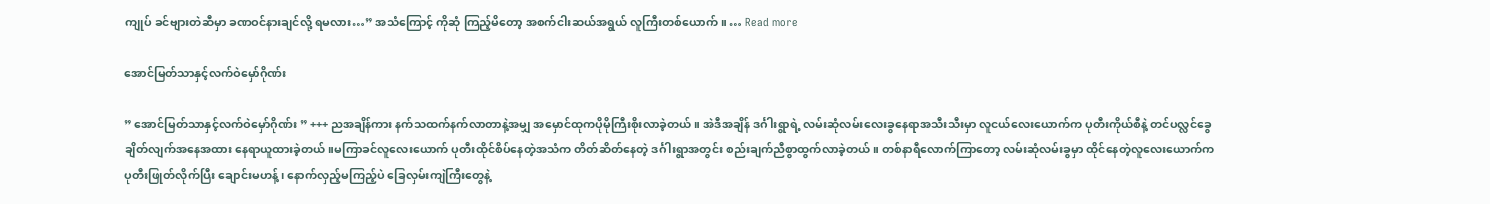ကျုပ် ခင်ဗျားတဲဆီမှာ ခဏဝင်နားချင်လို့ ရမလား…” အသံကြောင့် ကိုဆုံ ကြည့်မိတော့ အစက်ငါးဆယ်အရွယ် လူကြီးတစ်ယောက်။ … Read more

အောင်မြတ်သာနှင့်လက်ဝဲမှော်ဂိုဏ်း

” အောင်မြတ်သာနှင့်လက်ဝဲမှော်ဂိုဏ်း ” +++ ညအချိန်ကား နက်သထက်နက်လာတာနဲ့အမျှ အမှောင်ထုကပိုမိုကြီးစိုးလာခဲ့တယ်။ အဲဒီအချိန် ဒင်္ဂါးရွာရဲ့ လမ်းဆုံလမ်းလေးခွနေရာအသီးသီးမှာ လူငယ်လေးယောက်က ပုတီးကိုယ်စီနဲ့ တင်ပလ္လင်ခွေချိတ်လျက်အနေအထား နေရာယူထားခဲ့တယ်။မကြာခင်လူလေးယောက် ပုတီးထိုင်စိပ်နေတဲ့အသံက တိတ်ဆိတ်နေတဲ့ ဒင်္ဂါးရွာအတွင်း စည်းချက်ညီစွာထွက်လာခဲ့တယ်။ တစ်နာရီလောက်ကြာတော့ လမ်းဆုံလမ်းခွမှာ ထိုင်နေတဲ့လူလေးယောက်က ပုတီးဖြုတ်လိုက်ပြီး ချောင်းမဟန့် ၊ နောက်လှည့်မကြည့်ပဲ ခြေလှမ်းကျဲကြီးတွေနဲ့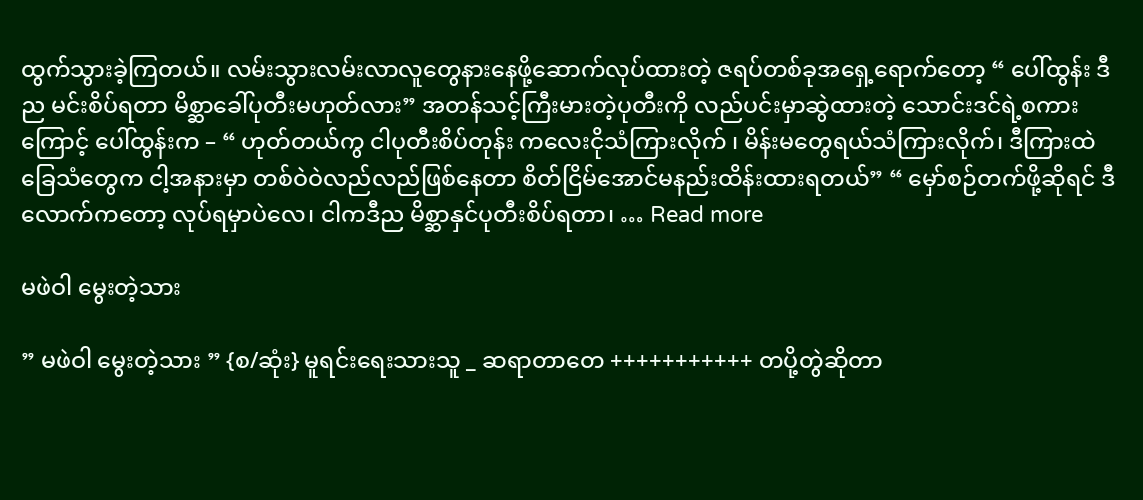ထွက်သွားခဲ့ကြတယ်။ လမ်းသွားလမ်းလာလူတွေနားနေဖို့ဆောက်လုပ်ထားတဲ့ ဇရပ်တစ်ခုအရှေ့ရောက်တော့ “ ပေါ်ထွန်း ဒီည မင်းစိပ်ရတာ မိစ္ဆာခေါ်ပုတီးမဟုတ်လား” အတန်သင့်ကြီးမားတဲ့ပုတီးကို လည်ပင်းမှာဆွဲထားတဲ့ သောင်းဒင်ရဲ့စကားကြောင့် ပေါ်ထွန်းက – “ ဟုတ်တယ်ကွ ငါပုတီးစိပ်တုန်း ကလေးငိုသံကြားလိုက် ၊ မိန်းမတွေရယ်သံကြားလိုက်၊ ဒီကြားထဲ ခြေသံတွေက ငါ့အနားမှာ တစ်ဝဲဝဲလည်လည်ဖြစ်နေတာ စိတ်ငြိမ်အောင်မနည်းထိန်းထားရတယ်” “ မှော်စဉ်တက်ဖို့ဆိုရင် ဒီလောက်ကတော့ လုပ်ရမှာပဲလေ၊ ငါကဒီည မိစ္ဆာနှင်ပုတီးစိပ်ရတာ၊ … Read more

မဖဲဝါ မွေးတဲ့သား

” မဖဲဝါ မွေးတဲ့သား ” {စ/ဆုံး} မူရင်းရေးသားသူ _ ဆရာတာတေ +++++++++++ တပို့တွဲဆိုတာ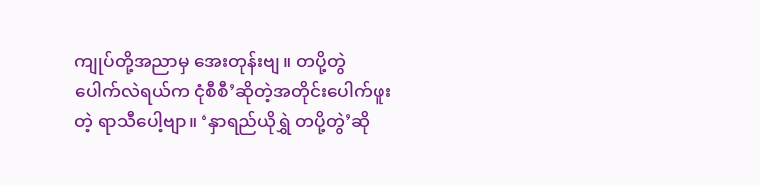ကျုပ်တို့အညာမှ အေးတုန်းဗျ။ တပို့တွဲ ပေါက်လဲရယ်က ငုံစီစီ’ဆိုတဲ့အတိုင်းပေါက်ဖူးတဲ့ ရာသီပေါ့ဗျာ။ ‘နှာရည်ယိုရွှဲ တပို့တွဲ’ဆို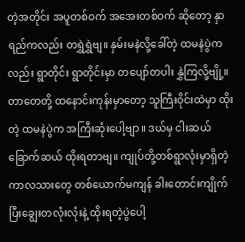တဲ့အတိုင်း အပူတစ်ဝက် အအေးတစ်ဝက် ဆိုတော့ နှာရည်ကလည်း တရွှဲရွှဲဗျ။ နှမ်းမနဲလို့ခေါ်တဲ့ ထမနဲပွဲကလည်း ရွာတိုင်း ရွာတိုင်းမှာ တပျော်တပါး နွှဲကြလို့ဗျို့။ တာတေတို့ ထနောင်းကုန်းမှာတော့ သူကြီးဝိုင်းထဲမှာ ထိုးတဲ့ ထမနဲပွဲက အကြီးဆုံးပေါ့ဗျာ။ ဒယ်မှ ငါးဆယ် ခြောက်ဆယ် ထိုးရတာဗျ။ ကျုပ်တို့တစ်ရွာလုံးမှာရှိတဲ့ ကာလသားတွေ တစ်ယောက်မကျန် ခါးတောင်းကျိုက်ပြီးချွေးတလုံးလုံးနဲ့ ထိုးရတဲ့ပွဲပေါ့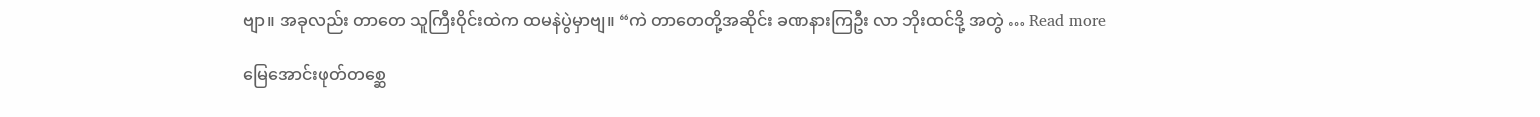ဗျာ။ အခုလည်း တာတေ သူကြီးဝိုင်းထဲက ထမနဲပွဲမှာဗျ။ “ကဲ တာတေတို့အဆိုင်း ခဏနားကြဦး လာ ဘိုးထင်ဒို့ အတွဲ … Read more

မြေအောင်းဖုတ်တစ္ဆေ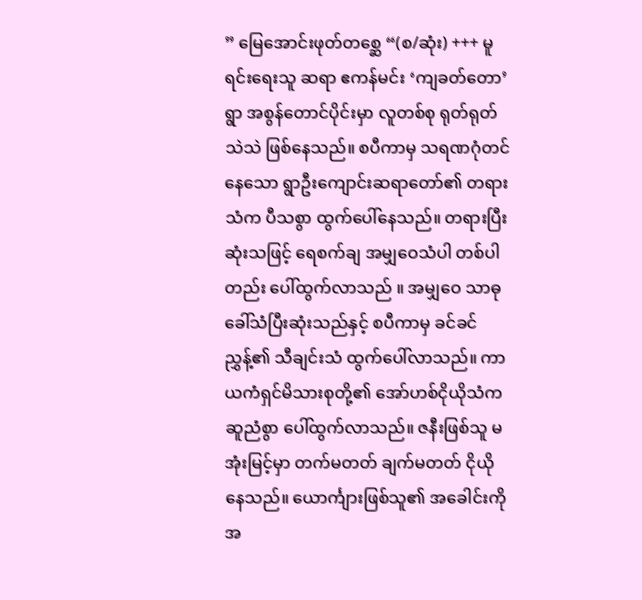” မြေအောင်းဖုတ်တစ္ဆေ “(စ/ဆုံး) +++ မူရင်းရေးသူ ဆရာ ဧကန်မင်း ‘ကျခတ်တော’ ရွာ အစွန်တောင်ပိုင်းမှာ လူတစ်စု ရုတ်ရုတ်သဲသဲ ဖြစ်နေသည်။ စပီကာမှ သရဏဂုံတင်နေသော ရွာဦးကျောင်းဆရာတော်၏ တရားသံက ပီသစွာ ထွက်ပေါ်နေသည်။ တရားပြီးဆုံးသဖြင့် ရေစက်ချ အမျှဝေသံပါ တစ်ပါတည်း ပေါ်ထွက်လာသည် ။ အမျှဝေ သာဓုခေါ်သံပြီးဆုံးသည်နှင့် စပီကာမှ ခင်ခင်ညွှန့်၏ သီချင်းသံ ထွက်ပေါ်လာသည်။ ကာယကံရှင်မိသားစုတို့၏ အော်ဟစ်ငိုယိုသံက ဆူညံစွာ ပေါ်ထွက်လာသည်။ ဇနီးဖြစ်သူ မအုံးမြင့်မှာ တက်မတတ် ချက်မတတ် ငိုယိုနေသည်။ ယောင်္ကျားဖြစ်သူ၏ အခေါင်းကို အ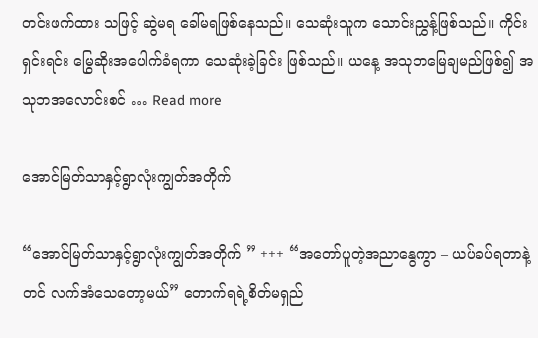တင်းဖက်ထား သဖြင့် ဆွဲမရ ခေါ်မရဖြစ်နေသည်။ သေဆုံးသူက သောင်းညွှန့်ဖြစ်သည်။ ကိုင်းရှင်းရင်း မြွေဆိုးအပေါက်ခံရကာ သေဆုံးခဲ့ခြင်း ဖြစ်သည်။ ယနေ့ အသုဘမြေချမည်ဖြစ်၍ အသုဘအလောင်းစင် … Read more

အောင်မြတ်သာနှင့်ရွာလုံးကျွတ်အတိုက်

“အောင်မြတ်သာနှင့်ရွာလုံးကျွတ်အတိုက် ” +++ “အတော်ပူတဲ့အညာနွေကွာ – ယပ်ခပ်ရတာနဲ့တင် လက်အံသေတော့မယ်” တောက်ရရဲ့စိတ်မရှည်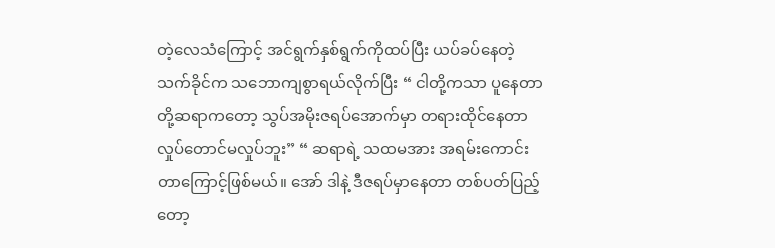တဲ့လေသံကြောင့် အင်ရွက်နှစ်ရွက်ကိုထပ်ပြီး ယပ်ခပ်နေတဲ့ သက်ခိုင်က သဘောကျစွာရယ်လိုက်ပြီး “ ငါတို့ကသာ ပူနေတာ တို့ဆရာကတော့ သွပ်အမိုးဇရပ်အောက်မှာ တရားထိုင်နေတာ လှုပ်တောင်မလှုပ်ဘူး” “ ဆရာရဲ့ သထမအား အရမ်းကောင်းတာကြောင့်ဖြစ်မယ်။ အော် ဒါနဲ့ ဒီဇရပ်မှာနေတာ တစ်ပတ်ပြည့်တော့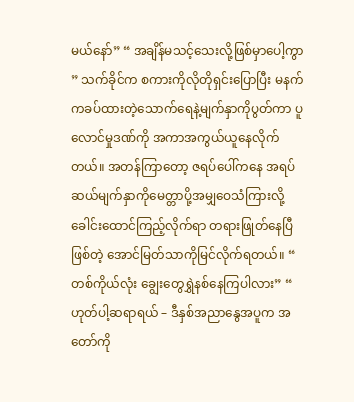မယ်နော်” “ အချိန်မသင့်သေးလို့ဖြစ်မှာပေါ့ကွာ ” သက်ခိုင်က စကားကိုလိုတိုရှင်းပြောပြီး မနက်ကခပ်ထားတဲ့သောက်ရေနဲ့မျက်နှာကိုပွတ်ကာ ပူလောင်မှုဒဏ်ကို အကာအကွယ်ယူနေလိုက်တယ်။ အတန်ကြာတော့ ဇရပ်ပေါ်ကနေ အရပ်ဆယ်မျက်နှာကိုမေတ္တာပို့အမျှဝေသံကြားလို့ခေါင်းထောင်ကြည့်လိုက်ရာ တရားဖြုတ်နေပြီဖြစ်တဲ့ အောင်မြတ်သာကိုမြင်လိုက်ရတယ်။ “ တစ်ကိုယ်လုံး ချွေးတွေရွှဲနစ်နေကြပါလား” “ ဟုတ်ပါ့ဆရာရယ် – ဒီနှစ်အညာနွေအပူက အတော်ကို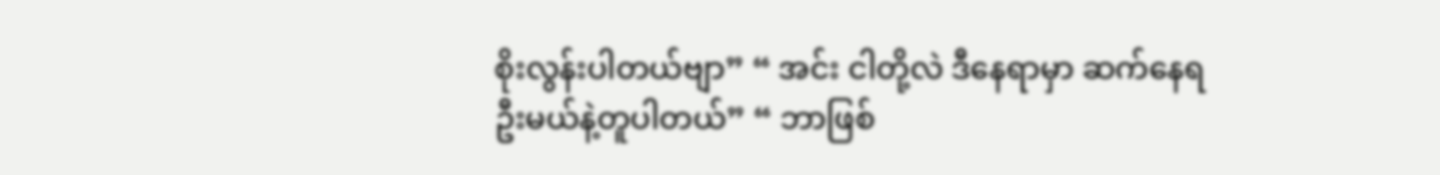စိုးလွန်းပါတယ်ဗျာ” “ အင်း ငါတို့လဲ ဒီနေရာမှာ ဆက်နေရဦးမယ်နဲ့တူပါတယ်” “ ဘာဖြစ်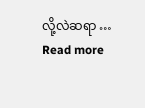လို့လဲဆရာ … Read more